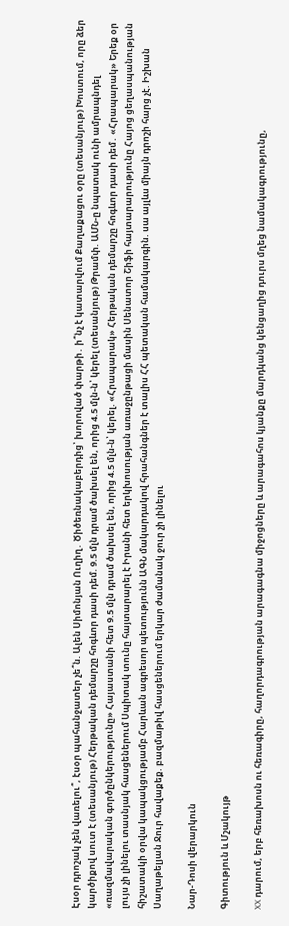Էսօր դրոշակ չեն վառելու՞, էսօր պահանջատեր չե՞ն. Ալեն Սիմոնյան Ուղիղ․ Ծիծեռնակաբերդից՝ խորոված փարթի․ ի՞նչ է կատարվում Քաղաքացու օրը (տեսանյութ) Խոստում, որը ձեր կարծիքով սուտ է (տեսանյութ) Հերթական դեմարշը հոգևոր դասի դեմ. 9.5 մլն դրամ ծախսել են, որից 4.5 մլն-ն՝ կերել (տեսանյութ) Թրամփ. ԱՄՆ-ը նպատակ ունի ամրապնդել «ռազմավարական գործընկերությունը» Հայաստանի հետ 9.5 մլն դրամ ծախսել են, որից 4.5 մլն-ն՝ կերել. «Հրապարակ» Հերթական դեմարշը հոգևոր դասի դեմ․ «Հրապարակ» Երեք օր լույս չի լինելու տասնյակ հասցեներում Սպիտակ տունը հայտարարել է Իրանի հետ երկխոսության առաջընթացի մասին Սենատոր Շիֆի հայտարարությունը Հայոց ցեղասպանության հիշատակի օրվա կապակցությամբ Հարևան ագրեսոր պետությունն ԱԳՆ մակարդակով հրահանգներ է տալիս ՀՀ պետական համակարգին. սա այլևս միայն դրոշի հարց չէ. Իշխան Սաղաթելյան Ջուր հավաքեք. բազմաթիվ հասցեներում երկար ժամանակ ջուր չի լինելու

Նար-Դոսի վերարկուն

Գիտություն և Մշակույթ

XX դարում, երբ հեռախոսն ու հեռագիրը, հաղորդագրության արագագնա միջոցները և արագահոս կյանքը մարդկանց կենցաղից դուրս մղեց նամակագրությունը,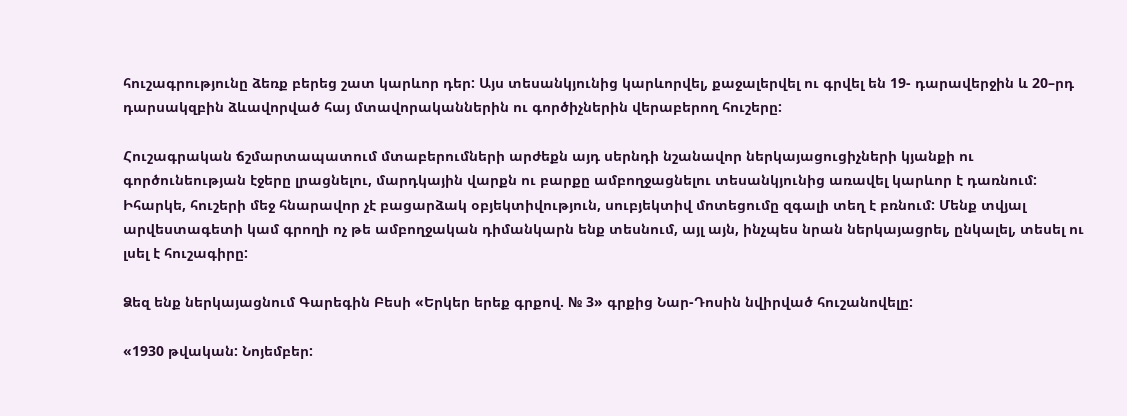հուշագրությունը ձեռք բերեց շատ կարևոր դեր: Այս տեսանկյունից կարևորվել, քաջալերվել ու գրվել են 19- դարավերջին և 20–րդ դարսակզբին ձևավորված հայ մտավորականներին ու գործիչներին վերաբերող հուշերը:

Հուշագրական ճշմարտապատում մտաբերումների արժեքն այդ սերնդի նշանավոր ներկայացուցիչների կյանքի ու գործունեության էջերը լրացնելու, մարդկային վարքն ու բարքը ամբողջացնելու տեսանկյունից առավել կարևոր է դառնում: Իհարկե, հուշերի մեջ հնարավոր չէ բացարձակ օբյեկտիվություն, սուբյեկտիվ մոտեցումը զգալի տեղ է բռնում: Մենք տվյալ արվեստագետի կամ գրողի ոչ թե ամբողջական դիմանկարն ենք տեսնում, այլ այն, ինչպես նրան ներկայացրել, ընկալել, տեսել ու լսել է հուշագիրը:

Ձեզ ենք ներկայացնում Գարեգին Բեսի «Երկեր երեք գրքով. № 3» գրքից Նար-Դոսին նվիրված հուշանովելը:

«1930 թվական: Նոյեմբեր: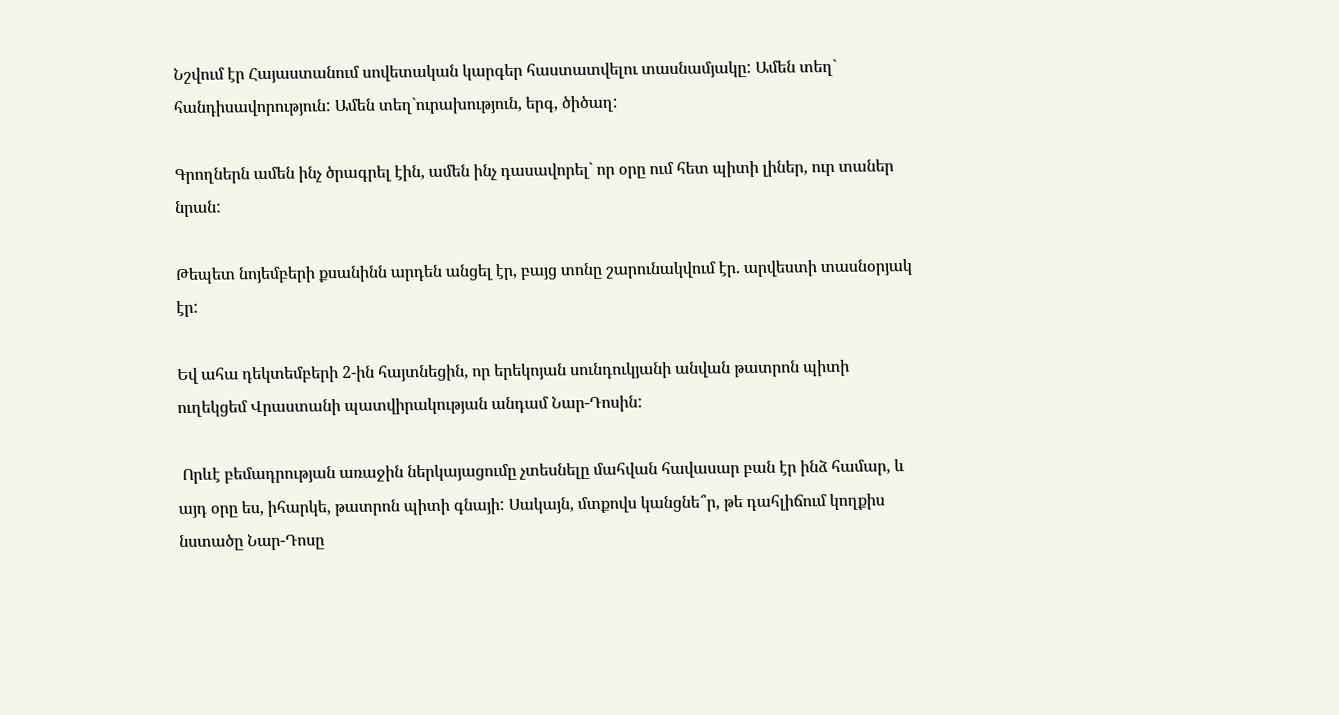Նշվում էր Հայաստանում սովետական կարգեր հաստատվելու տասնամյակը: Ամեն տեղ` հանդիսավորություն: Ամեն տեղ`ուրախություն, երգ, ծիծաղ:

Գրողներն ամեն ինչ ծրագրել էին, ամեն ինչ դասավորել` որ օրը ում հետ պիտի լիներ, ուր տաներ նրան:

Թեպետ նոյեմբերի քսանինն արդեն անցել էր, բայց տոնը շարունակվում էր. արվեստի տասնօրյակ էր:

Եվ ահա դեկտեմբերի 2-ին հայտնեցին, որ երեկոյան սունդուկյանի անվան թատրոն պիտի ուղեկցեմ Վրաստանի պատվիրակության անդամ Նար-Դոսին:

 Որևէ բեմադրության առաջին ներկայացումը չտեսնելը մահվան հավասար բան էր ինձ համար, և այդ օրը ես, իհարկե, թատրոն պիտի գնայի: Սակայն, մտքովս կանցնե՞ր, թե դահլիճում կողքիս նստածը Նար-Դոսը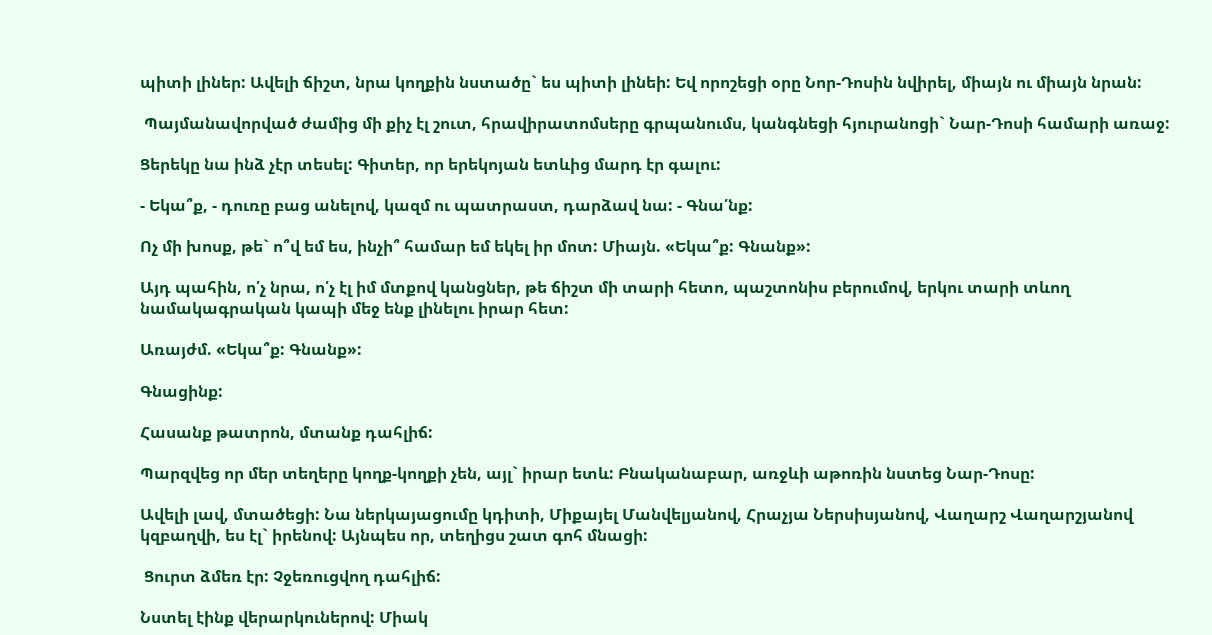պիտի լիներ: Ավելի ճիշտ, նրա կողքին նստածը` ես պիտի լինեի: Եվ որոշեցի օրը Նոր-Դոսին նվիրել, միայն ու միայն նրան:

 Պայմանավորված ժամից մի քիչ էլ շուտ, հրավիրատոմսերը գրպանումս, կանգնեցի հյուրանոցի` Նար-Դոսի համարի առաջ:

Ցերեկը նա ինձ չէր տեսել: Գիտեր, որ երեկոյան ետևից մարդ էր գալու:

- Եկա՞ք, - դուռը բաց անելով, կազմ ու պատրաստ, դարձավ նա: - Գնա՛նք:

Ոչ մի խոսք, թե` ո՞վ եմ ես, ինչի՞ համար եմ եկել իր մոտ: Միայն. «Եկա՞ք: Գնանք»:

Այդ պահին, ո՛չ նրա, ո՛չ էլ իմ մտքով կանցներ, թե ճիշտ մի տարի հետո, պաշտոնիս բերումով, երկու տարի տևող նամակագրական կապի մեջ ենք լինելու իրար հետ:

Առայժմ. «Եկա՞ք: Գնանք»:

Գնացինք:

Հասանք թատրոն, մտանք դահլիճ:

Պարզվեց որ մեր տեղերը կողք-կողքի չեն, այլ` իրար ետև: Բնականաբար, առջևի աթոռին նստեց Նար-Դոսը:

Ավելի լավ, մտածեցի: Նա ներկայացումը կդիտի, Միքայել Մանվելյանով, Հրաչյա Ներսիսյանով, Վաղարշ Վաղարշյանով կզբաղվի, ես էլ` իրենով: Այնպես որ, տեղիցս շատ գոհ մնացի:

 Ցուրտ ձմեռ էր: Չջեռուցվող դահլիճ:

Նստել էինք վերարկուներով: Միակ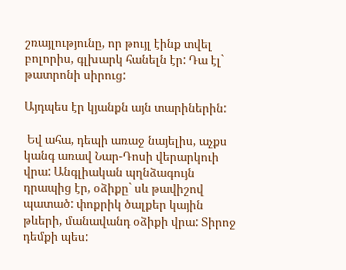շռայլությունը, որ թույլ էինք տվել բոլորիս, գլխարկ հանելն էր: Դա էլ` թատրոնի սիրուց:

Այդպես էր կյանքն այն տարիներին:

 Եվ ահա, դեպի առաջ նայելիս, աչքս կանգ առավ Նար-Դոսի վերարկուի վրա: Անգլիական պղնձագույն դրապից էր, օձիքը` սև թավիշով պատած: փոքրիկ ծալքեր կային թևերի, մանավանդ օձիքի վրա: Տիրոջ դեմքի պես: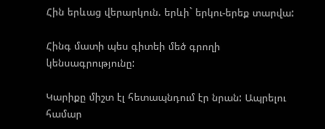Հին երևաց վերարկուն. երևի` երկու-երեք տարվա:

Հինգ մատի պես գիտեի մեծ գրողի կենսագրությունը:

Կարիքը միշտ էլ հետապնդում էր նրան: Ապրելու համար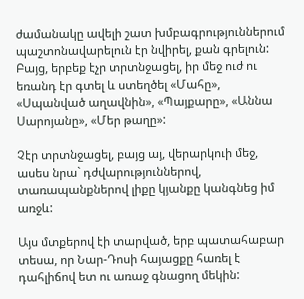ժամանակը ավելի շատ խմբագրություններում պաշտոնավարելուն էր նվիրել, քան գրելուն: Բայց, երբեք էչր տրտնջացել, իր մեջ ուժ ու եռանդ էր գտել և ստեղծել «Մահը», «Սպանված աղավնին», «Պայքարը», «Աննա Սարոյանը», «Մեր թաղը»:

Չէր տրտնջացել, բայց այ, վերարկուի մեջ, ասես նրա` դժվարություններով, տառապանքներով լիքը կյանքը կանգնեց իմ առջև:

Այս մտքերով էի տարված, երբ պատահաբար տեսա, որ Նար-Դոսի հայացքը հառել է դահլիճով ետ ու առաջ գնացող մեկին: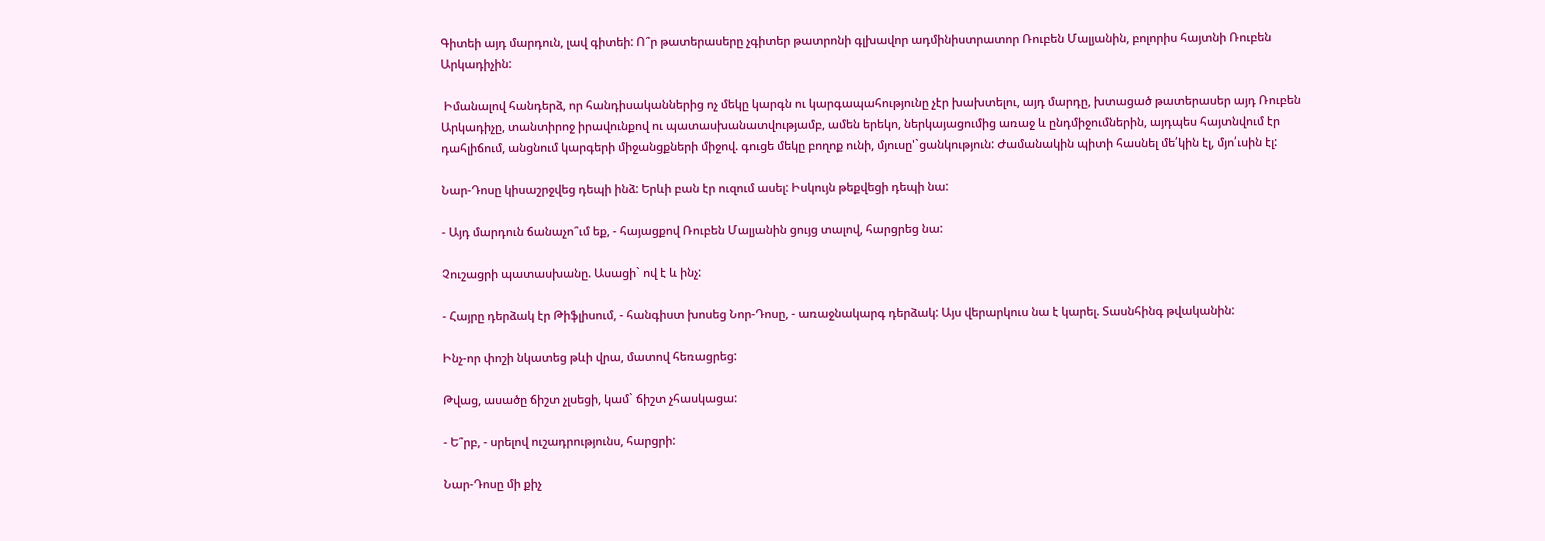Գիտեի այդ մարդուն, լավ գիտեի: Ո՞ր թատերասերը չգիտեր թատրոնի գլխավոր ադմինիստրատոր Ռուբեն Մալյանին, բոլորիս հայտնի Ռուբեն Արկադիչին:

 Իմանալով հանդերձ, որ հանդիսականներից ոչ մեկը կարգն ու կարգապահությունը չէր խախտելու, այդ մարդը, խտացած թատերասեր այդ Ռուբեն Արկադիչը, տանտիրոջ իրավունքով ու պատասխանատվությամբ, ամեն երեկո, ներկայացումից առաջ և ընդմիջումներին, այդպես հայտնվում էր դահլիճում, անցնում կարգերի միջանցքների միջով. գուցե մեկը բողոք ունի, մյուսը'`ցանկություն: Ժամանակին պիտի հասնել մե՛կին էլ, մյո՛ւսին էլ:

Նար-Դոսը կիսաշրջվեց դեպի ինձ: Երևի բան էր ուզում ասել: Իսկույն թեքվեցի դեպի նա:

- Այդ մարդուն ճանաչո՞ւմ եք, - հայացքով Ռուբեն Մալյանին ցույց տալով, հարցրեց նա:

Չուշացրի պատասխանը. Ասացի` ով է և ինչ:

- Հայրը դերձակ էր Թիֆլիսում, - հանգիստ խոսեց Նոր-Դոսը, - առաջնակարգ դերձակ: Այս վերարկուս նա է կարել. Տասնհինգ թվականին:

Ինչ-որ փոշի նկատեց թևի վրա, մատով հեռացրեց:

Թվաց, ասածը ճիշտ չլսեցի, կամ` ճիշտ չհասկացա:

- Ե՞րբ, - սրելով ուշադրությունս, հարցրի:

Նար-Դոսը մի քիչ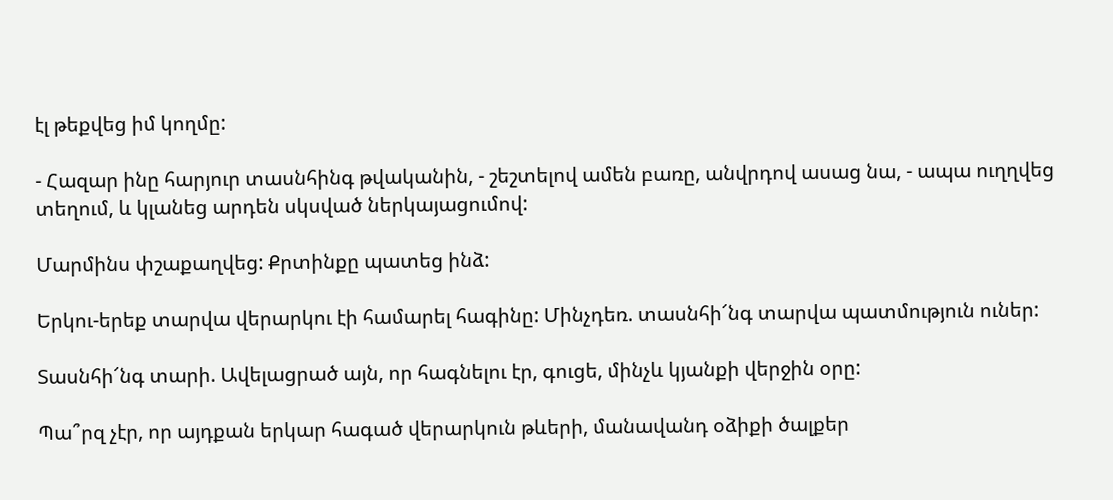էլ թեքվեց իմ կողմը:

- Հազար ինը հարյուր տասնհինգ թվականին, - շեշտելով ամեն բառը, անվրդով ասաց նա, - ապա ուղղվեց տեղում, և կլանեց արդեն սկսված ներկայացումով:

Մարմինս փշաքաղվեց: Քրտինքը պատեց ինձ:

Երկու-երեք տարվա վերարկու էի համարել հագինը: Մինչդեռ. տասնհի՜նգ տարվա պատմություն ուներ:

Տասնհի՜նգ տարի. Ավելացրած այն, որ հագնելու էր, գուցե, մինչև կյանքի վերջին օրը:

Պա՞րզ չէր, որ այդքան երկար հագած վերարկուն թևերի, մանավանդ օձիքի ծալքեր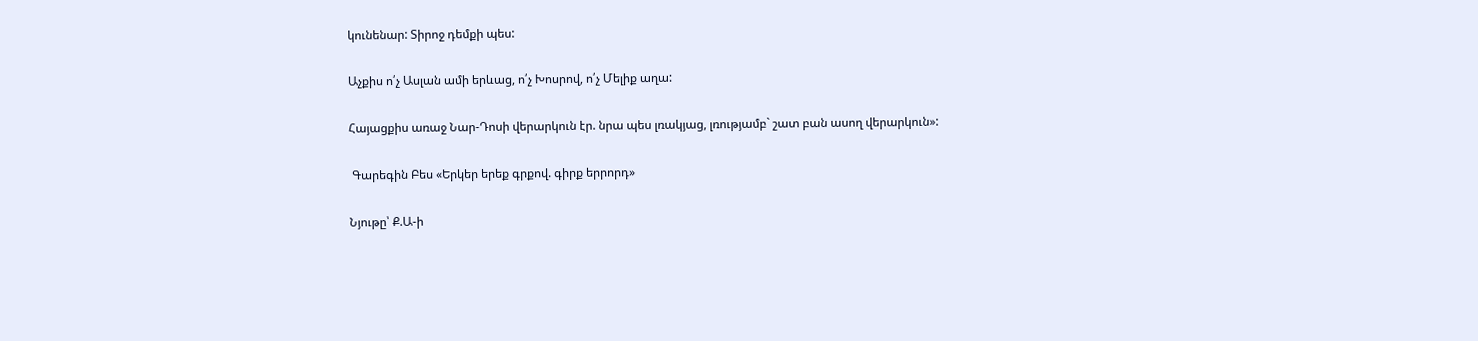կունենար: Տիրոջ դեմքի պես:

Աչքիս ո՛չ Ասլան ամի երևաց, ո՛չ Խոսրով, ո՛չ Մելիք աղա:

Հայացքիս առաջ Նար-Դոսի վերարկուն էր. նրա պես լռակյաց, լռությամբ` շատ բան ասող վերարկուն»:

 Գարեգին Բես «Երկեր երեք գրքով. գիրք երրորդ»

Նյութը՝ Ք.Ա-ի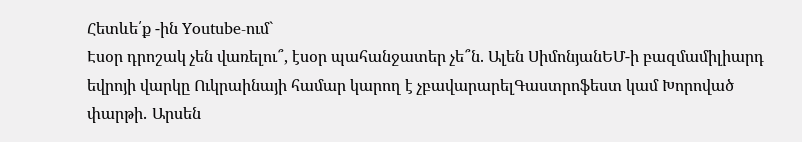Հետևե՛ք -ին Youtube-ում`
Էսօր դրոշակ չեն վառելու՞, էսօր պահանջատեր չե՞ն. Ալեն ՍիմոնյանԵՄ-ի բազմամիլիարդ եվրոյի վարկը Ուկրաինայի համար կարող է չբավարարելԳաստրոֆեստ կամ Խորոված փարթի․ Արսեն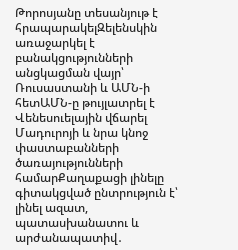Թորոսյանը տեսանյութ է հրապարակելԶելենսկին առաջարկել է բանակցությունների անցկացման վայր՝ Ռուսաստանի և ԱՄՆ-ի հետԱՄՆ-ը թույլատրել է Վենեսուելային վճարել Մադուրոյի և նրա կնոջ փաստաբանների ծառայությունների համարՔաղաքացի լինելը գիտակցված ընտրություն է՝ լինել ազատ, պատասխանատու և արժանապատիվ․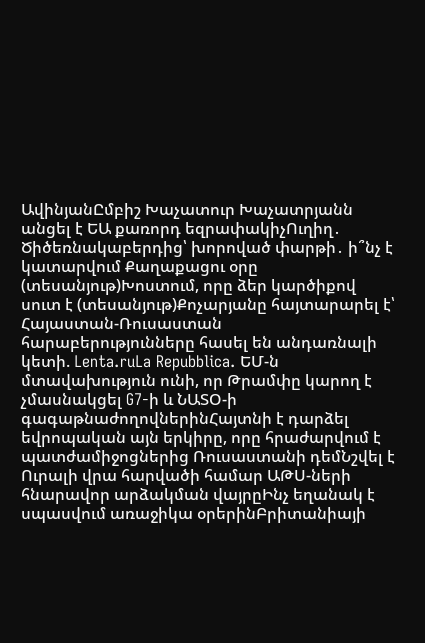ԱվինյանԸմբիշ Խաչատուր Խաչատրյանն անցել է ԵԱ քառորդ եզրափակիչՈւղիղ․ Ծիծեռնակաբերդից՝ խորոված փարթի․ ի՞նչ է կատարվում Քաղաքացու օրը (տեսանյութ)Խոստում, որը ձեր կարծիքով սուտ է (տեսանյութ)Քոչարյանը հայտարարել է՝ Հայաստան-Ռուսաստան հարաբերությունները հասել են անդառնալի կետի. Lenta.ruLa Repubblica. ԵՄ-ն մտավախություն ունի, որ Թրամփը կարող է չմասնակցել G7-ի և ՆԱՏՕ-ի գագաթնաժողովներինՀայտնի է դարձել եվրոպական այն երկիրը, որը հրաժարվում է պատժամիջոցներից Ռուսաստանի դեմՆշվել է Ուրալի վրա հարվածի համար ԱԹՍ-ների հնարավոր արձակման վայրըԻնչ եղանակ է սպասվում առաջիկա օրերինԲրիտանիայի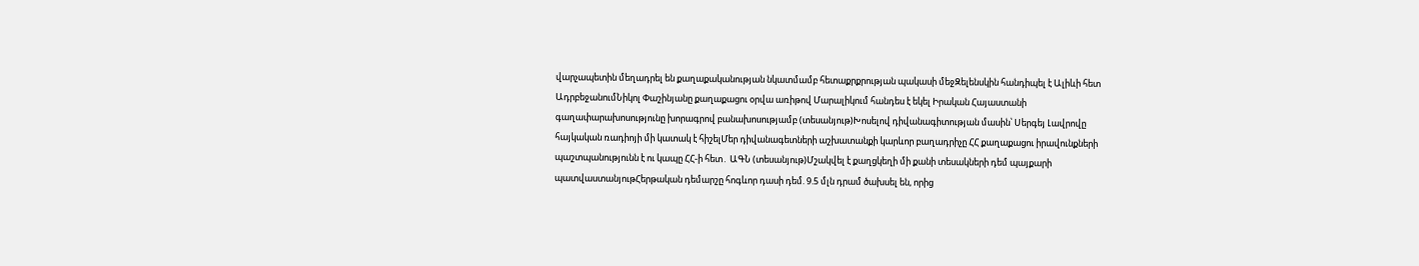վարչապետին մեղադրել են քաղաքականության նկատմամբ հետաքրքրության պակասի մեջԶելենսկին հանդիպել է Ալիևի հետ ԱդրբեջանումՆիկոլ Փաշինյանը քաղաքացու օրվա առիթով Մարալիկում հանդես է եկել Իրական Հայաստանի գաղափարախոսությունը խորագրով բանախոսությամբ (տեսանյութ)Խոսելով դիվանագիտության մասին՝ Սերգեյ Լավրովը հայկական ռադիոյի մի կատակ է հիշելՄեր դիվանագետների աշխատանքի կարևոր բաղադրիչը ՀՀ քաղաքացու իրավունքների պաշտպանությունն է ու կապը ՀՀ-ի հետ․ ԱԳՆ (տեսանյութ)Մշակվել է քաղցկեղի մի քանի տեսակների դեմ պայքարի պատվաստանյութՀերթական դեմարշը հոգևոր դասի դեմ. 9.5 մլն դրամ ծախսել են, որից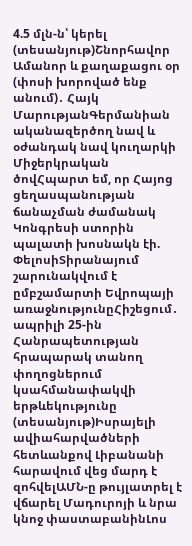4.5 մլն-ն՝ կերել (տեսանյութ)Շնորհավոր Ամանոր և քաղաքացու օր (փոսի խորոված ենք անում)․ Հայկ ՄարությանԳերմանիան ականազերծող նավ և օժանդակ նավ կուղարկի Միջերկրական ծովՀպարտ եմ, որ Հայոց ցեղասպանության ճանաչման ժամանակ Կոնգրեսի ստորին պալատի խոսնակն էի. ՓելոսիՏիրանայում շարունակվում է ըմբշամարտի Եվրոպայի առաջնությունըՀիշեցում․ ապրիլի 25-ին Հանրապետության հրապարակ տանող փողոցներում կսահմանափակվի երթևեկությունը (տեսանյութ)Իսրայելի ավիահարվածների հետևանքով Լիբանանի հարավում վեց մարդ է զոհվելԱՄՆ-ը թույլատրել է վճարել Մադուրոյի և նրա կնոջ փաստաբանինԼոս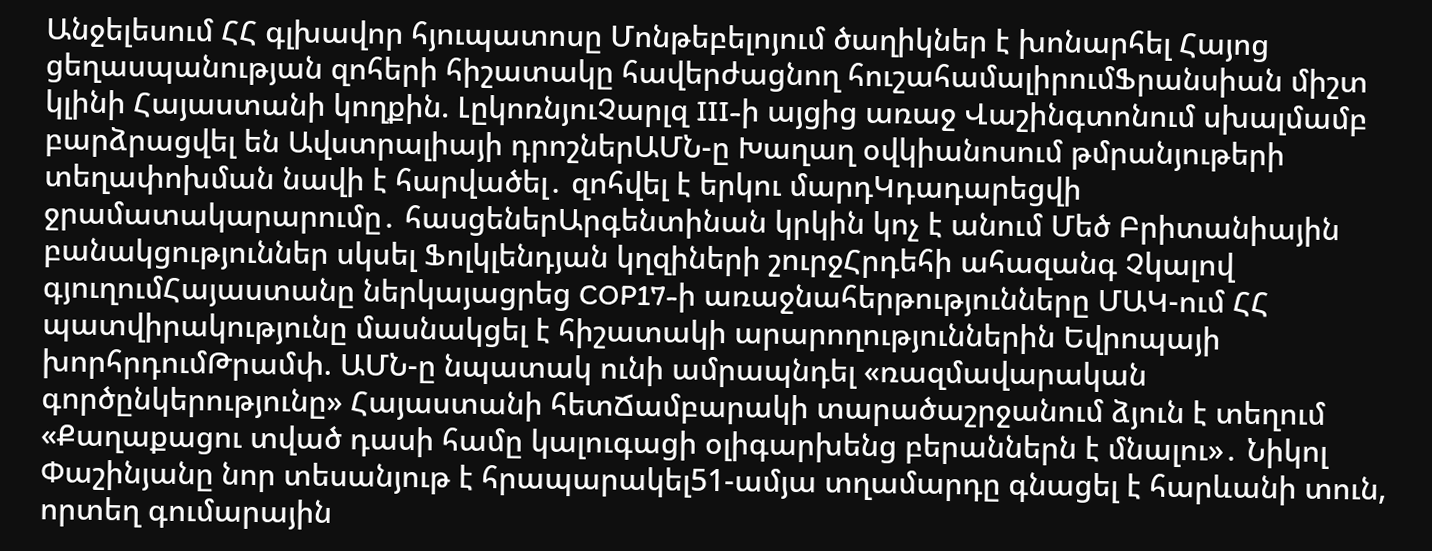Անջելեսում ՀՀ գլխավոր հյուպատոսը Մոնթեբելոյում ծաղիկներ է խոնարհել Հայոց ցեղասպանության զոհերի հիշատակը հավերժացնող հուշահամալիրումՖրանսիան միշտ կլինի Հայաստանի կողքին. ԼըկոռնյուՉարլզ III-ի այցից առաջ Վաշինգտոնում սխալմամբ բարձրացվել են Ավստրալիայի դրոշներԱՄՆ-ը Խաղաղ օվկիանոսում թմրանյութերի տեղափոխման նավի է հարվածել․ զոհվել է երկու մարդԿդադարեցվի ջրամատակարարումը․ հասցեներԱրգենտինան կրկին կոչ է անում Մեծ Բրիտանիային բանակցություններ սկսել Ֆոլկլենդյան կղզիների շուրջՀրդեհի ահազանգ Չկալով գյուղումՀայաստանը ներկայացրեց COP17-ի առաջնահերթությունները ՄԱԿ-ում ՀՀ պատվիրակությունը մասնակցել է հիշատակի արարողություններին Եվրոպայի խորհրդումԹրամփ. ԱՄՆ-ը նպատակ ունի ամրապնդել «ռազմավարական գործընկերությունը» Հայաստանի հետՃամբարակի տարածաշրջանում ձյուն է տեղում «Քաղաքացու տված դասի համը կալուգացի օլիգարխենց բերաններն է մնալու»․ Նիկոլ Փաշինյանը նոր տեսանյութ է հրապարակել51-ամյա տղամարդը գնացել է հարևանի տուն, որտեղ գումարային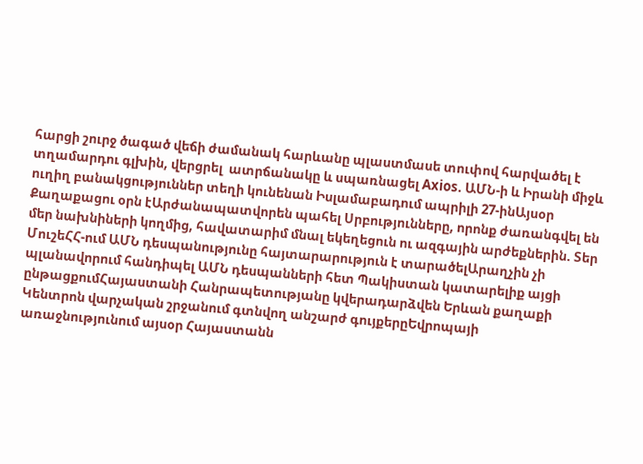հարցի շուրջ ծագած վեճի ժամանակ հարևանը պլաստմասե տուփով հարվածել է տղամարդու գլխին, վերցրել  ատրճանակը և սպառնացել Axios. ԱՄՆ-ի և Իրանի միջև ուղիղ բանակցություններ տեղի կունենան Իսլամաբադում ապրիլի 27-ինԱյսօր Քաղաքացու օրն էԱրժանապատվորեն պահել Սրբությունները, որոնք ժառանգվել են մեր նախնիների կողմից, հավատարիմ մնալ եկեղեցուն ու ազգային արժեքներին. Տեր ՄուշեՀՀ-ում ԱՄՆ դեսպանությունը հայտարարություն է տարածելԱրաղչին չի պլանավորում հանդիպել ԱՄՆ դեսպանների հետ Պակիստան կատարելիք այցի ընթացքումՀայաստանի Հանրապետությանը կվերադարձվեն Երևան քաղաքի Կենտրոն վարչական շրջանում գտնվող անշարժ գույքերըԵվրոպայի առաջնությունում այսօր Հայաստանն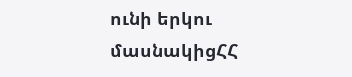ունի երկու մասնակիցՀՀ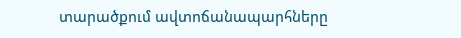տարածքում ավտոճանապարհները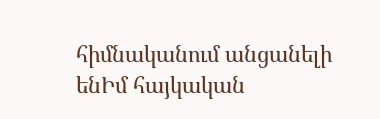հիմնականում անցանելի ենԻմ հայկական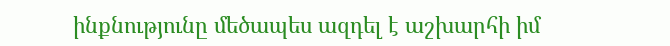ինքնությունը մեծապես ազդել է աշխարհի իմ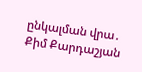ընկալման վրա․ Քիմ Քարդաշյան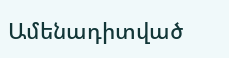Ամենադիտված